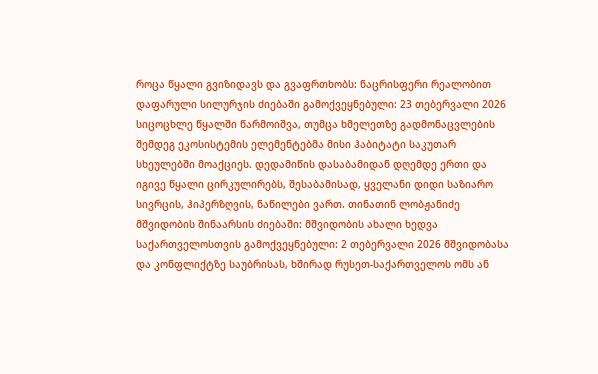როცა წყალი გვიზიდავს და გვაფრთხობს: ნაცრისფერი რეალობით დაფარული სილურჯის ძიებაში გამოქვეყნებული: 23 თებერვალი 2026 სიცოცხლე წყალში წარმოიშვა, თუმცა ხმელეთზე გადმონაცვლების შემდეგ ეკოსისტემის ელემენტებმა მისი ჰაბიტატი საკუთარ სხეულებში მოაქციეს. დედამიწის დასაბამიდან დღემდე ერთი და იგივე წყალი ცირკულირებს, შესაბამისად, ყველანი დიდი საზიარო სივრცის, ჰიპერზღვის, ნაწილები ვართ. თინათინ ლობჟანიძე
მშვიდობის შინაარსის ძიებაში: მშვიდობის ახალი ხედვა საქართველოსთვის გამოქვეყნებული: 2 თებერვალი 2026 მშვიდობასა და კონფლიქტზე საუბრისას, ხშირად რუსეთ-საქართველოს ომს ან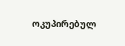ოკუპირებულ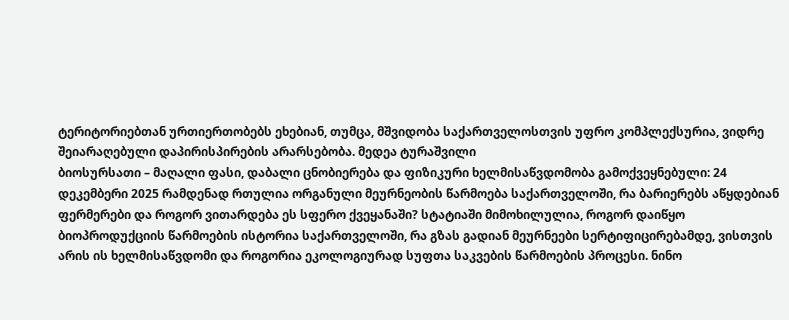ტერიტორიებთან ურთიერთობებს ეხებიან, თუმცა, მშვიდობა საქართველოსთვის უფრო კომპლექსურია, ვიდრე შეიარაღებული დაპირისპირების არარსებობა. მედეა ტურაშვილი
ბიოსურსათი – მაღალი ფასი, დაბალი ცნობიერება და ფიზიკური ხელმისაწვდომობა გამოქვეყნებული: 24 დეკემბერი 2025 რამდენად რთულია ორგანული მეურნეობის წარმოება საქართველოში, რა ბარიერებს აწყდებიან ფერმერები და როგორ ვითარდება ეს სფერო ქვეყანაში? სტატიაში მიმოხილულია, როგორ დაიწყო ბიოპროდუქციის წარმოების ისტორია საქართველოში, რა გზას გადიან მეურნეები სერტიფიცირებამდე, ვისთვის არის ის ხელმისაწვდომი და როგორია ეკოლოგიურად სუფთა საკვების წარმოების პროცესი. ნინო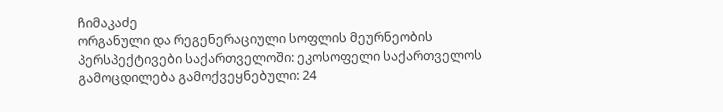ჩიმაკაძე
ორგანული და რეგენერაციული სოფლის მეურნეობის პერსპექტივები საქართველოში: ეკოსოფელი საქართველოს გამოცდილება გამოქვეყნებული: 24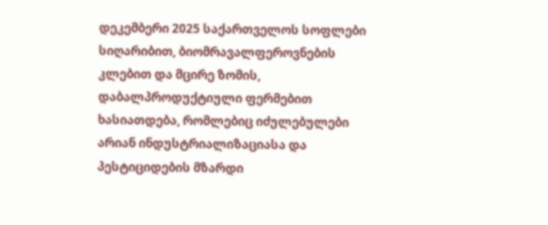დეკემბერი 2025 საქართველოს სოფლები სიღარიბით, ბიომრავალფეროვნების კლებით და მცირე ზომის, დაბალპროდუქტიული ფერმებით ხასიათდება, რომლებიც იძულებულები არიან ინდუსტრიალიზაციასა და პესტიციდების მზარდი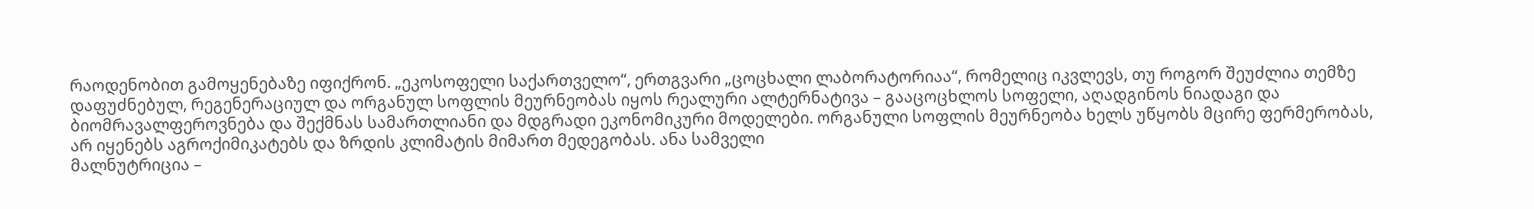რაოდენობით გამოყენებაზე იფიქრონ. „ეკოსოფელი საქართველო“, ერთგვარი „ცოცხალი ლაბორატორიაა“, რომელიც იკვლევს, თუ როგორ შეუძლია თემზე დაფუძნებულ, რეგენერაციულ და ორგანულ სოფლის მეურნეობას იყოს რეალური ალტერნატივა – გააცოცხლოს სოფელი, აღადგინოს ნიადაგი და ბიომრავალფეროვნება და შექმნას სამართლიანი და მდგრადი ეკონომიკური მოდელები. ორგანული სოფლის მეურნეობა ხელს უწყობს მცირე ფერმერობას, არ იყენებს აგროქიმიკატებს და ზრდის კლიმატის მიმართ მედეგობას. ანა სამველი
მალნუტრიცია –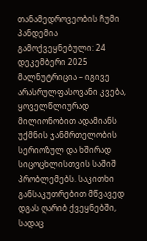თანამედროვეობის ჩუმი პანდემია გამოქვეყნებული: 24 დეკემბერი 2025 მალნუტრიცია – იგივე არასრულფასოვანი კვება, ყოველწლიურად მილიონობით ადამიანს უქმნის ჯანმრთელობის სერიოზულ და ხშირად სიცოცხლისთვის საშიშ პრობლემებს. საკითხი განსაკუთრებით მწვავედ დგას ღარიბ ქვეყნებში, სადაც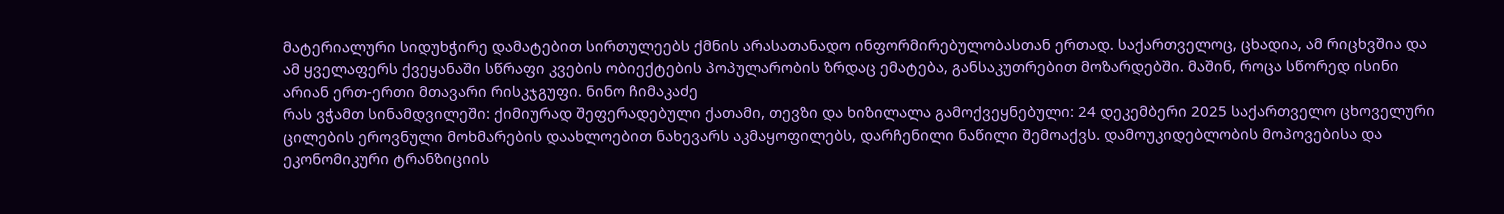მატერიალური სიდუხჭირე დამატებით სირთულეებს ქმნის არასათანადო ინფორმირებულობასთან ერთად. საქართველოც, ცხადია, ამ რიცხვშია და ამ ყველაფერს ქვეყანაში სწრაფი კვების ობიექტების პოპულარობის ზრდაც ემატება, განსაკუთრებით მოზარდებში. მაშინ, როცა სწორედ ისინი არიან ერთ-ერთი მთავარი რისკჯგუფი. ნინო ჩიმაკაძე
რას ვჭამთ სინამდვილეში: ქიმიურად შეფერადებული ქათამი, თევზი და ხიზილალა გამოქვეყნებული: 24 დეკემბერი 2025 საქართველო ცხოველური ცილების ეროვნული მოხმარების დაახლოებით ნახევარს აკმაყოფილებს, დარჩენილი ნაწილი შემოაქვს. დამოუკიდებლობის მოპოვებისა და ეკონომიკური ტრანზიციის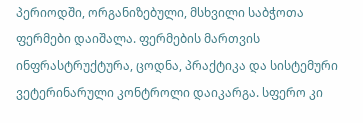პერიოდში, ორგანიზებული, მსხვილი საბჭოთა ფერმები დაიშალა. ფერმების მართვის ინფრასტრუქტურა, ცოდნა, პრაქტიკა და სისტემური ვეტერინარული კონტროლი დაიკარგა. სფერო კი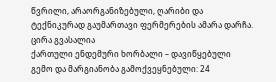წვრილი, არაორგანიზებული, ღარიბი და ტექნიკურად გაუმართავი ფერმერების ამარა დარჩა. ცირა გვასალია
ქართული ენდემური ხორბალი – დავიწყებული გემო და მარგიანობა გამოქვეყნებული: 24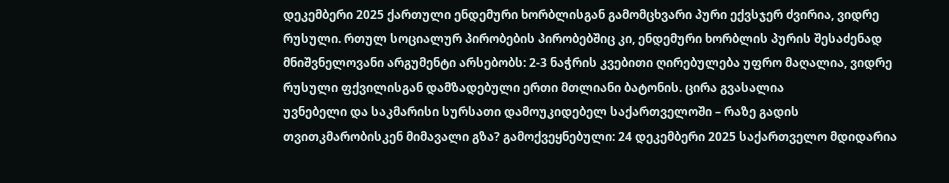დეკემბერი 2025 ქართული ენდემური ხორბლისგან გამომცხვარი პური ექვსჯერ ძვირია, ვიდრე რუსული. რთულ სოციალურ პირობების პირობებშიც კი, ენდემური ხორბლის პურის შესაძენად მნიშვნელოვანი არგუმენტი არსებობს: 2-3 ნაჭრის კვებითი ღირებულება უფრო მაღალია, ვიდრე რუსული ფქვილისგან დამზადებული ერთი მთლიანი ბატონის. ცირა გვასალია
უვნებელი და საკმარისი სურსათი დამოუკიდებელ საქართველოში – რაზე გადის თვითკმარობისკენ მიმავალი გზა? გამოქვეყნებული: 24 დეკემბერი 2025 საქართველო მდიდარია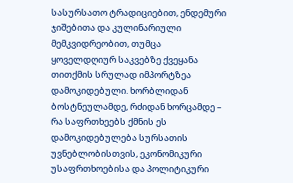სასურსათო ტრადიციებით, ენდემური ჯიშებითა და კულინარიული მემკვიდრეობით, თუმცა ყოველდღიურ საკვებზე ქვეყანა თითქმის სრულად იმპორტზეა დამოკიდებული. ხორბლიდან ბოსტნეულამდე, რძიდან ხორცამდე – რა საფრთხეებს ქმნის ეს დამოკიდებულება სურსათის უვნებლობისთვის, ეკონომიკური უსაფრთხოებისა და პოლიტიკური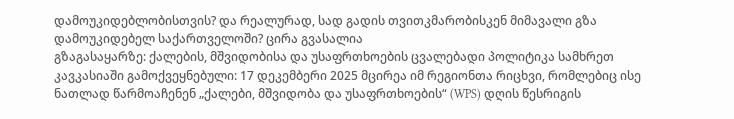დამოუკიდებლობისთვის? და რეალურად, სად გადის თვითკმარობისკენ მიმავალი გზა დამოუკიდებელ საქართველოში? ცირა გვასალია
გზაგასაყარზე: ქალების, მშვიდობისა და უსაფრთხოების ცვალებადი პოლიტიკა სამხრეთ კავკასიაში გამოქვეყნებული: 17 დეკემბერი 2025 მცირეა იმ რეგიონთა რიცხვი, რომლებიც ისე ნათლად წარმოაჩენენ „ქალები, მშვიდობა და უსაფრთხოების“ (WPS) დღის წესრიგის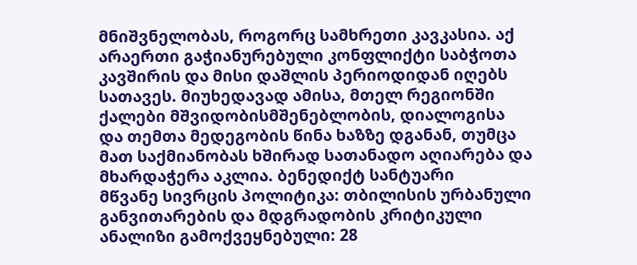მნიშვნელობას, როგორც სამხრეთი კავკასია. აქ არაერთი გაჭიანურებული კონფლიქტი საბჭოთა კავშირის და მისი დაშლის პერიოდიდან იღებს სათავეს. მიუხედავად ამისა, მთელ რეგიონში ქალები მშვიდობისმშენებლობის, დიალოგისა და თემთა მედეგობის წინა ხაზზე დგანან, თუმცა მათ საქმიანობას ხშირად სათანადო აღიარება და მხარდაჭერა აკლია. ბენედიქტ სანტუარი
მწვანე სივრცის პოლიტიკა: თბილისის ურბანული განვითარების და მდგრადობის კრიტიკული ანალიზი გამოქვეყნებული: 28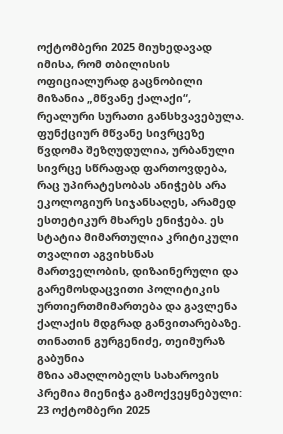ოქტომბერი 2025 მიუხედავად იმისა, რომ თბილისის ოფიციალურად გაცნობილი მიზანია „მწვანე ქალაქი“, რეალური სურათი განსხვავებულა. ფუნქციურ მწვანე სივრცეზე წვდომა შეზღუდულია, ურბანული სივრცე სწრაფად ფართოვდება, რაც უპირატესობას ანიჭებს არა ეკოლოგიურ სიჯანსაღეს, არამედ ესთეტიკურ მხარეს ენიჭება. ეს სტატია მიმართულია კრიტიკული თვალით აგვიხსნას მართველობის, დიზაინერული და გარემოსდაცვითი პოლიტიკის ურთიერთმიმართება და გავლენა ქალაქის მდგრად განვითარებაზე. თინათინ გურგენიძე, თეიმურაზ გაბუნია
მზია ამაღლობელს სახაროვის პრემია მიენიჭა გამოქვეყნებული: 23 ოქტომბერი 2025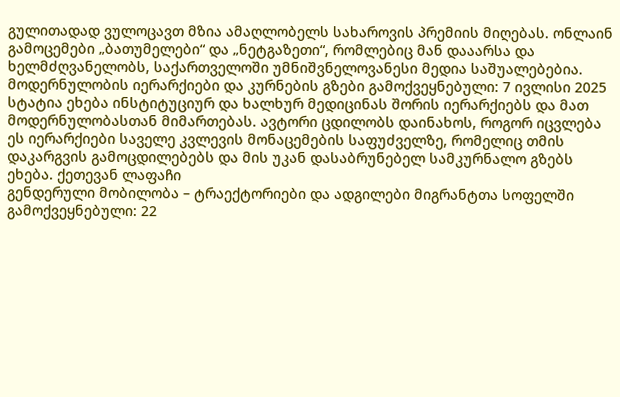გულითადად ვულოცავთ მზია ამაღლობელს სახაროვის პრემიის მიღებას. ონლაინ გამოცემები „ბათუმელები“ და „ნეტგაზეთი“, რომლებიც მან დააარსა და ხელმძღვანელობს, საქართველოში უმნიშვნელოვანესი მედია საშუალებებია.
მოდერნულობის იერარქიები და კურნების გზები გამოქვეყნებული: 7 ივლისი 2025 სტატია ეხება ინსტიტუციურ და ხალხურ მედიცინას შორის იერარქიებს და მათ მოდერნულობასთან მიმართებას. ავტორი ცდილობს დაინახოს, როგორ იცვლება ეს იერარქიები საველე კვლევის მონაცემების საფუძველზე, რომელიც თმის დაკარგვის გამოცდილებებს და მის უკან დასაბრუნებელ სამკურნალო გზებს ეხება. ქეთევან ლაფაჩი
გენდერული მობილობა – ტრაექტორიები და ადგილები მიგრანტთა სოფელში გამოქვეყნებული: 22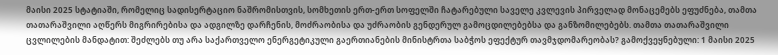მაისი 2025 სტატიაში, რომელიც სადისერტაციო ნაშრომისთვის, სომხეთის ერთ-ერთ სოფელში ჩატარებული საველე კვლევის პირველად მონაცემებს ეფუძნება, თამთა თათარაშვილი აღწერს მიგრირებისა და ადგილზე დარჩენის, მოძრაობისა და უძრაობის გენდერულ გამოცდილებებსა და განზომილებებს. თამთა თათარაშვილი
ცვლილების მანდატით: შეძლებს თუ არა საქართველო ენერგეტიკული გაერთიანების მინისტრთა საბჭოს ეფექტურ თავმჯდომარეობას? გამოქვეყნებული: 1 მაისი 2025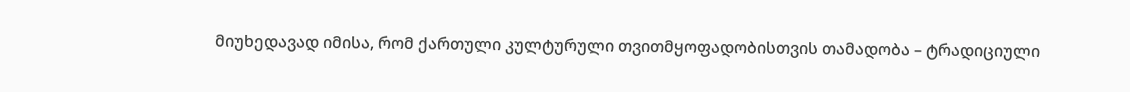მიუხედავად იმისა, რომ ქართული კულტურული თვითმყოფადობისთვის თამადობა – ტრადიციული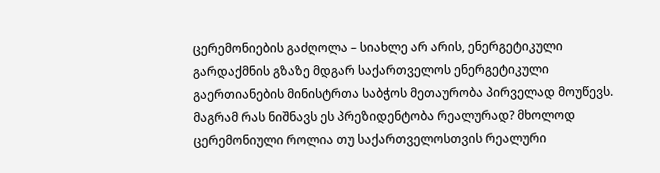ცერემონიების გაძღოლა – სიახლე არ არის, ენერგეტიკული გარდაქმნის გზაზე მდგარ საქართველოს ენერგეტიკული გაერთიანების მინისტრთა საბჭოს მეთაურობა პირველად მოუწევს. მაგრამ რას ნიშნავს ეს პრეზიდენტობა რეალურად? მხოლოდ ცერემონიული როლია თუ საქართველოსთვის რეალური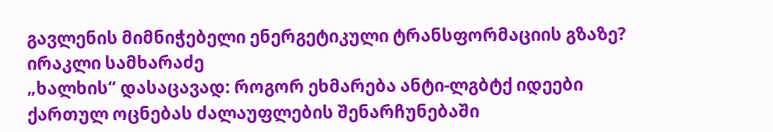გავლენის მიმნიჭებელი ენერგეტიკული ტრანსფორმაციის გზაზე? ირაკლი სამხარაძე
„ხალხის“ დასაცავად: როგორ ეხმარება ანტი-ლგბტქ იდეები ქართულ ოცნებას ძალაუფლების შენარჩუნებაში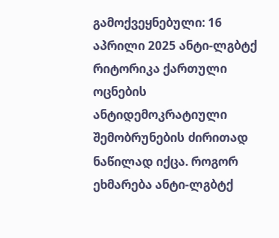გამოქვეყნებული: 16 აპრილი 2025 ანტი-ლგბტქ რიტორიკა ქართული ოცნების ანტიდემოკრატიული შემობრუნების ძირითად ნაწილად იქცა. როგორ ეხმარება ანტი-ლგბტქ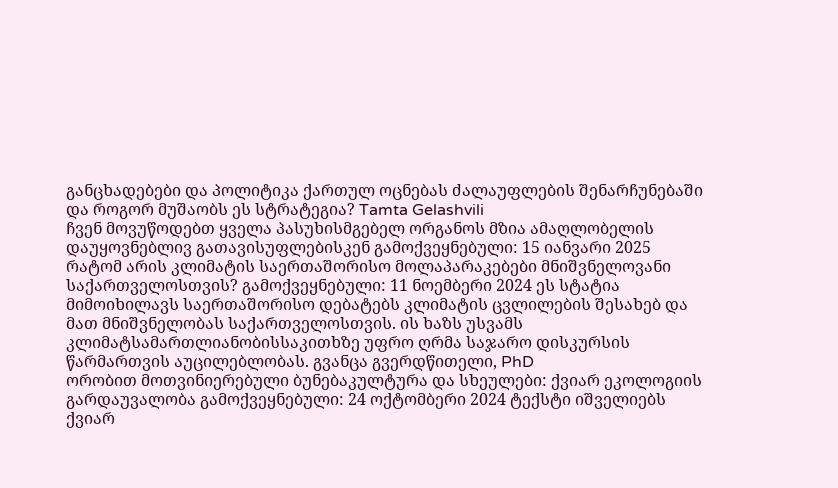განცხადებები და პოლიტიკა ქართულ ოცნებას ძალაუფლების შენარჩუნებაში და როგორ მუშაობს ეს სტრატეგია? Tamta Gelashvili
ჩვენ მოვუწოდებთ ყველა პასუხისმგებელ ორგანოს მზია ამაღლობელის დაუყოვნებლივ გათავისუფლებისკენ გამოქვეყნებული: 15 იანვარი 2025
რატომ არის კლიმატის საერთაშორისო მოლაპარაკებები მნიშვნელოვანი საქართველოსთვის? გამოქვეყნებული: 11 ნოემბერი 2024 ეს სტატია მიმოიხილავს საერთაშორისო დებატებს კლიმატის ცვლილების შესახებ და მათ მნიშვნელობას საქართველოსთვის. ის ხაზს უსვამს კლიმატსამართლიანობისსაკითხზე უფრო ღრმა საჯარო დისკურსის წარმართვის აუცილებლობას. გვანცა გვერდწითელი, PhD
ორობით მოთვინიერებული ბუნებაკულტურა და სხეულები: ქვიარ ეკოლოგიის გარდაუვალობა გამოქვეყნებული: 24 ოქტომბერი 2024 ტექსტი იშველიებს ქვიარ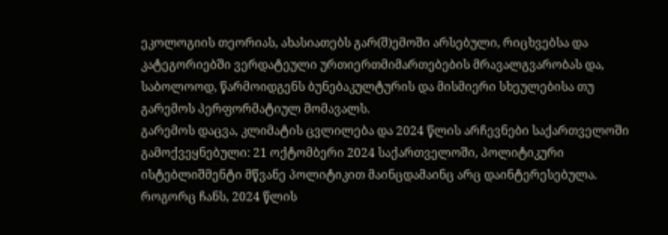ეკოლოგიის თეორიას, ახასიათებს გარ(შ)ემოში არსებული, რიცხვებსა და კატეგორიებში ვერდატეული ურთიერთმიმართებების მრავალგვარობას და, საბოლოოდ, წარმოიდგენს ბუნებაკულტურის და მისმიერი სხეულებისა თუ გარემოს პერფორმატიულ მომავალს.
გარემოს დაცვა, კლიმატის ცვლილება და 2024 წლის არჩევნები საქართველოში გამოქვეყნებული: 21 ოქტომბერი 2024 საქართველოში, პოლიტიკური ისტებლიშმენტი მწვანე პოლიტიკით მაინცდამაინც არც დაინტერესებულა. როგორც ჩანს, 2024 წლის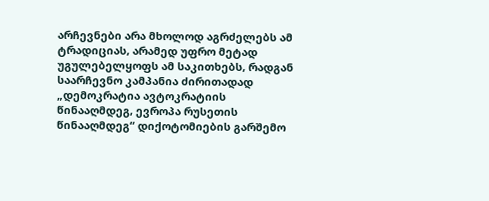არჩევნები არა მხოლოდ აგრძელებს ამ ტრადიციას, არამედ უფრო მეტად უგულებელყოფს ამ საკითხებს, რადგან საარჩევნო კამპანია ძირითადად „დემოკრატია ავტოკრატიის წინააღმდეგ, ევროპა რუსეთის წინააღმდეგ“ დიქოტომიების გარშემო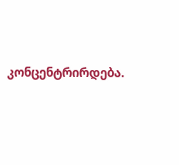კონცენტრირდება.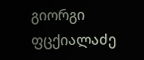გიორგი ფცქიალაძე